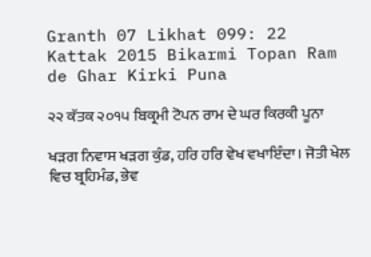Granth 07 Likhat 099: 22 Kattak 2015 Bikarmi Topan Ram de Ghar Kirki Puna

੨੨ ਕੱਤਕ ੨੦੧੫ ਬਿਕ੍ਰਮੀ ਟੋਪਨ ਰਾਮ ਦੇ ਘਰ ਕਿਰਕੀ ਪੂਨਾ

ਖੜਗ ਨਿਵਾਸ ਖੜਗ ਕੁੰਡ, ਹਰਿ ਹਰਿ ਵੇਖ ਵਖਾਇੰਦਾ। ਜੋਤੀ ਖੇਲ ਵਿਚ ਬ੍ਰਹਿਮੰਡ, ਭੇਵ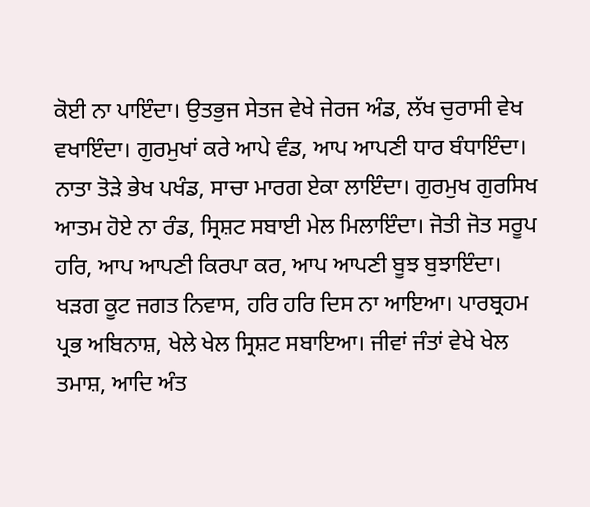ਕੋਈ ਨਾ ਪਾਇੰਦਾ। ਉਤਭੁਜ ਸੇਤਜ ਵੇਖੇ ਜੇਰਜ ਅੰਡ, ਲੱਖ ਚੁਰਾਸੀ ਵੇਖ ਵਖਾਇੰਦਾ। ਗੁਰਮੁਖਾਂ ਕਰੇ ਆਪੇ ਵੰਡ, ਆਪ ਆਪਣੀ ਧਾਰ ਬੰਧਾਇੰਦਾ। ਨਾਤਾ ਤੋੜੇ ਭੇਖ ਪਖੰਡ, ਸਾਚਾ ਮਾਰਗ ਏਕਾ ਲਾਇੰਦਾ। ਗੁਰਮੁਖ ਗੁਰਸਿਖ ਆਤਮ ਹੋਏ ਨਾ ਰੰਡ, ਸ੍ਰਿਸ਼ਟ ਸਬਾਈ ਮੇਲ ਮਿਲਾਇੰਦਾ। ਜੋਤੀ ਜੋਤ ਸਰੂਪ ਹਰਿ, ਆਪ ਆਪਣੀ ਕਿਰਪਾ ਕਰ, ਆਪ ਆਪਣੀ ਬੂਝ ਬੁਝਾਇੰਦਾ। ਖੜਗ ਕੂਟ ਜਗਤ ਨਿਵਾਸ, ਹਰਿ ਹਰਿ ਦਿਸ ਨਾ ਆਇਆ। ਪਾਰਬ੍ਰਹਮ ਪ੍ਰਭ ਅਬਿਨਾਸ਼, ਖੇਲੇ ਖੇਲ ਸ੍ਰਿਸ਼ਟ ਸਬਾਇਆ। ਜੀਵਾਂ ਜੰਤਾਂ ਵੇਖੇ ਖੇਲ ਤਮਾਸ਼, ਆਦਿ ਅੰਤ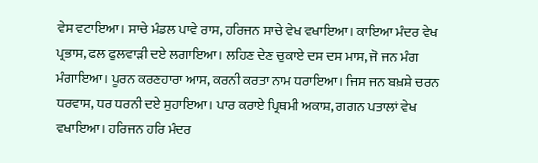ਵੇਸ ਵਟਾਇਆ। ਸਾਚੇ ਮੰਡਲ ਪਾਵੇ ਰਾਸ, ਹਰਿਜਨ ਸਾਚੇ ਵੇਖ ਵਖਾਇਆ। ਕਾਇਆ ਮੰਦਰ ਵੇਖ ਪ੍ਰਭਾਸ, ਫਲ ਫੁਲਵਾੜੀ ਦਏ ਲਗਾਇਆ। ਲਹਿਣ ਦੇਣ ਚੁਕਾਏ ਦਸ ਦਸ ਮਾਸ, ਜੋ ਜਨ ਮੰਗ ਮੰਗਾਇਆ। ਪੂਰਨ ਕਰਣਹਾਰਾ ਆਸ, ਕਰਨੀ ਕਰਤਾ ਨਾਮ ਧਰਾਇਆ। ਜਿਸ ਜਨ ਬਖ਼ਸ਼ੇ ਚਰਨ ਧਰਵਾਸ, ਧਰ ਧਰਨੀ ਦਏ ਸੁਹਾਇਆ। ਪਾਰ ਕਰਾਏ ਪ੍ਰਿਥਮੀ ਅਕਾਸ਼, ਗਗਨ ਪਤਾਲਾਂ ਵੇਖ ਵਖਾਇਆ। ਹਰਿਜਨ ਹਰਿ ਮੰਦਰ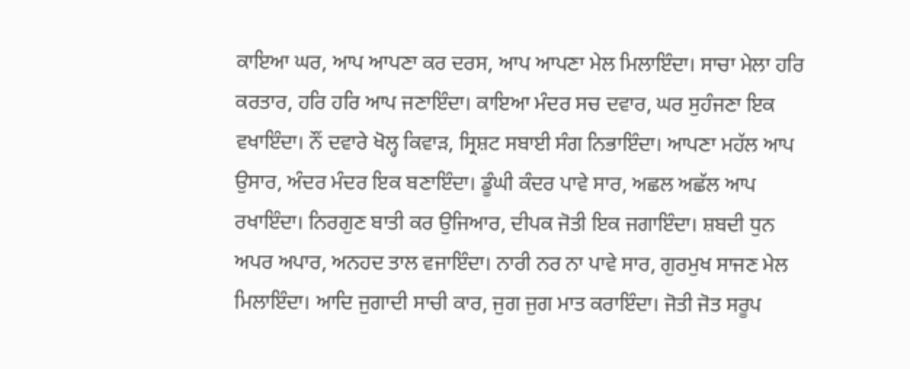ਕਾਇਆ ਘਰ, ਆਪ ਆਪਣਾ ਕਰ ਦਰਸ, ਆਪ ਆਪਣਾ ਮੇਲ ਮਿਲਾਇੰਦਾ। ਸਾਚਾ ਮੇਲਾ ਹਰਿ ਕਰਤਾਰ, ਹਰਿ ਹਰਿ ਆਪ ਜਣਾਇੰਦਾ। ਕਾਇਆ ਮੰਦਰ ਸਚ ਦਵਾਰ, ਘਰ ਸੁਹੰਜਣਾ ਇਕ ਵਖਾਇੰਦਾ। ਨੌਂ ਦਵਾਰੇ ਖੋਲ੍ਹ ਕਿਵਾੜ, ਸ੍ਰਿਸ਼ਟ ਸਬਾਈ ਸੰਗ ਨਿਭਾਇੰਦਾ। ਆਪਣਾ ਮਹੱਲ ਆਪ ਉਸਾਰ, ਅੰਦਰ ਮੰਦਰ ਇਕ ਬਣਾਇੰਦਾ। ਡੂੰਘੀ ਕੰਦਰ ਪਾਵੇ ਸਾਰ, ਅਛਲ ਅਛੱਲ ਆਪ ਰਖਾਇੰਦਾ। ਨਿਰਗੁਣ ਬਾਤੀ ਕਰ ਉਜਿਆਰ, ਦੀਪਕ ਜੋਤੀ ਇਕ ਜਗਾਇੰਦਾ। ਸ਼ਬਦੀ ਧੁਨ ਅਪਰ ਅਪਾਰ, ਅਨਹਦ ਤਾਲ ਵਜਾਇੰਦਾ। ਨਾਰੀ ਨਰ ਨਾ ਪਾਵੇ ਸਾਰ, ਗੁਰਮੁਖ ਸਾਜਣ ਮੇਲ ਮਿਲਾਇੰਦਾ। ਆਦਿ ਜੁਗਾਦੀ ਸਾਚੀ ਕਾਰ, ਜੁਗ ਜੁਗ ਮਾਤ ਕਰਾਇੰਦਾ। ਜੋਤੀ ਜੋਤ ਸਰੂਪ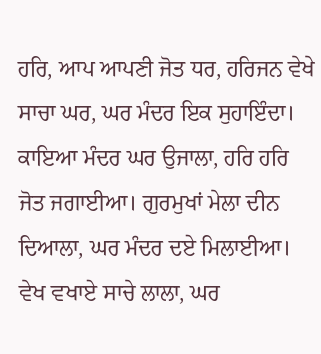ਹਰਿ, ਆਪ ਆਪਣੀ ਜੋਤ ਧਰ, ਹਰਿਜਨ ਵੇਖੇ ਸਾਚਾ ਘਰ, ਘਰ ਮੰਦਰ ਇਕ ਸੁਹਾਇੰਦਾ। ਕਾਇਆ ਮੰਦਰ ਘਰ ਉਜਾਲਾ, ਹਰਿ ਹਰਿ ਜੋਤ ਜਗਾਈਆ। ਗੁਰਮੁਖਾਂ ਮੇਲਾ ਦੀਨ ਦਿਆਲਾ, ਘਰ ਮੰਦਰ ਦਏ ਮਿਲਾਈਆ। ਵੇਖ ਵਖਾਏ ਸਾਚੇ ਲਾਲਾ, ਘਰ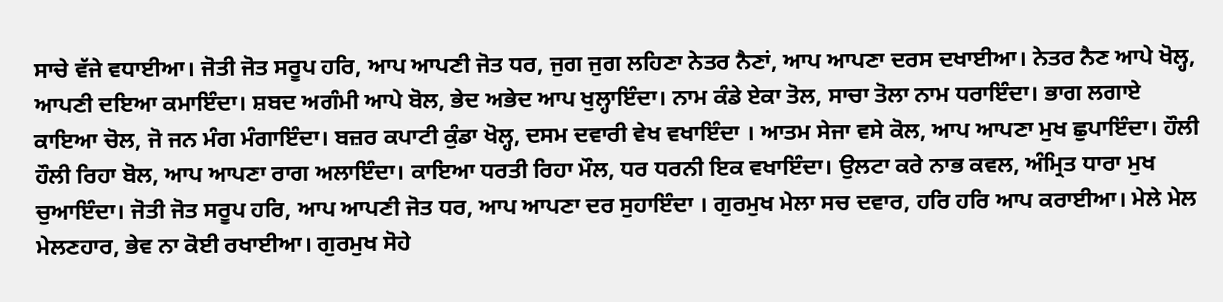ਸਾਚੇ ਵੱਜੇ ਵਧਾਈਆ। ਜੋਤੀ ਜੋਤ ਸਰੂਪ ਹਰਿ, ਆਪ ਆਪਣੀ ਜੋਤ ਧਰ, ਜੁਗ ਜੁਗ ਲਹਿਣਾ ਨੇਤਰ ਨੈਣਾਂ, ਆਪ ਆਪਣਾ ਦਰਸ ਦਖਾਈਆ। ਨੇਤਰ ਨੈਣ ਆਪੇ ਖੋਲ੍ਹ, ਆਪਣੀ ਦਇਆ ਕਮਾਇੰਦਾ। ਸ਼ਬਦ ਅਗੰਮੀ ਆਪੇ ਬੋਲ, ਭੇਦ ਅਭੇਦ ਆਪ ਖੁਲ੍ਹਾਇੰਦਾ। ਨਾਮ ਕੰਡੇ ਏਕਾ ਤੋਲ, ਸਾਚਾ ਤੋਲਾ ਨਾਮ ਧਰਾਇੰਦਾ। ਭਾਗ ਲਗਾਏ ਕਾਇਆ ਚੋਲ, ਜੋ ਜਨ ਮੰਗ ਮੰਗਾਇੰਦਾ। ਬਜ਼ਰ ਕਪਾਟੀ ਕੁੰਡਾ ਖੋਲ੍ਹ, ਦਸਮ ਦਵਾਰੀ ਵੇਖ ਵਖਾਇੰਦਾ । ਆਤਮ ਸੇਜਾ ਵਸੇ ਕੋਲ, ਆਪ ਆਪਣਾ ਮੁਖ ਛੁਪਾਇੰਦਾ। ਹੌਲੀ ਹੌਲੀ ਰਿਹਾ ਬੋਲ, ਆਪ ਆਪਣਾ ਰਾਗ ਅਲਾਇੰਦਾ। ਕਾਇਆ ਧਰਤੀ ਰਿਹਾ ਮੌਲ, ਧਰ ਧਰਨੀ ਇਕ ਵਖਾਇੰਦਾ। ਉਲਟਾ ਕਰੇ ਨਾਭ ਕਵਲ, ਅੰਮ੍ਰਿਤ ਧਾਰਾ ਮੁਖ ਚੁਆਇੰਦਾ। ਜੋਤੀ ਜੋਤ ਸਰੂਪ ਹਰਿ, ਆਪ ਆਪਣੀ ਜੋਤ ਧਰ, ਆਪ ਆਪਣਾ ਦਰ ਸੁਹਾਇੰਦਾ । ਗੁਰਮੁਖ ਮੇਲਾ ਸਚ ਦਵਾਰ, ਹਰਿ ਹਰਿ ਆਪ ਕਰਾਈਆ। ਮੇਲੇ ਮੇਲ ਮੇਲਣਹਾਰ, ਭੇਵ ਨਾ ਕੋਈ ਰਖਾਈਆ। ਗੁਰਮੁਖ ਸੋਹੇ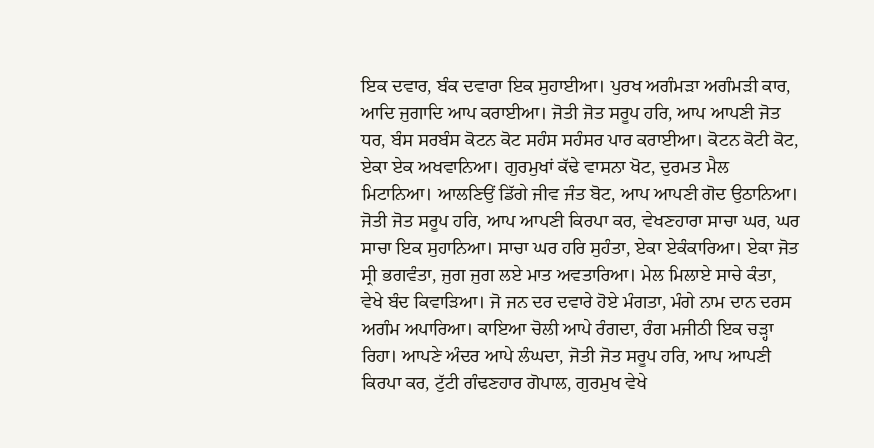ਇਕ ਦਵਾਰ, ਬੰਕ ਦਵਾਰਾ ਇਕ ਸੁਹਾਈਆ। ਪੁਰਖ ਅਗੰਮੜਾ ਅਗੰਮੜੀ ਕਾਰ, ਆਦਿ ਜੁਗਾਦਿ ਆਪ ਕਰਾਈਆ। ਜੋਤੀ ਜੋਤ ਸਰੂਪ ਹਰਿ, ਆਪ ਆਪਣੀ ਜੋਤ ਧਰ, ਬੰਸ ਸਰਬੰਸ ਕੋਟਨ ਕੋਟ ਸਹੰਸ ਸਹੰਸਰ ਪਾਰ ਕਰਾਈਆ। ਕੋਟਨ ਕੋਟੀ ਕੋਟ, ਏਕਾ ਏਕ ਅਖਵਾਨਿਆ। ਗੁਰਮੁਖਾਂ ਕੱਢੇ ਵਾਸਨਾ ਖੋਟ, ਦੁਰਮਤ ਮੈਲ ਮਿਟਾਨਿਆ। ਆਲਣਿਉਂ ਡਿੱਗੇ ਜੀਵ ਜੰਤ ਬੋਟ, ਆਪ ਆਪਣੀ ਗੋਦ ਉਠਾਨਿਆ। ਜੋਤੀ ਜੋਤ ਸਰੂਪ ਹਰਿ, ਆਪ ਆਪਣੀ ਕਿਰਪਾ ਕਰ, ਵੇਖਣਹਾਰਾ ਸਾਚਾ ਘਰ, ਘਰ ਸਾਚਾ ਇਕ ਸੁਹਾਨਿਆ। ਸਾਚਾ ਘਰ ਹਰਿ ਸੁਹੰਤਾ, ਏਕਾ ਏਕੰਕਾਰਿਆ। ਏਕਾ ਜੋਤ ਸ੍ਰੀ ਭਗਵੰਤਾ, ਜੁਗ ਜੁਗ ਲਏ ਮਾਤ ਅਵਤਾਰਿਆ। ਮੇਲ ਮਿਲਾਏ ਸਾਚੇ ਕੰਤਾ, ਵੇਖੇ ਬੰਦ ਕਿਵਾੜਿਆ। ਜੋ ਜਨ ਦਰ ਦਵਾਰੇ ਹੋਏ ਮੰਗਤਾ, ਮੰਗੇ ਨਾਮ ਦਾਨ ਦਰਸ ਅਗੰਮ ਅਪਾਰਿਆ। ਕਾਇਆ ਚੋਲੀ ਆਪੇ ਰੰਗਦਾ, ਰੰਗ ਮਜੀਠੀ ਇਕ ਚੜ੍ਹਾ ਰਿਹਾ। ਆਪਣੇ ਅੰਦਰ ਆਪੇ ਲੰਘਦਾ, ਜੋਤੀ ਜੋਤ ਸਰੂਪ ਹਰਿ, ਆਪ ਆਪਣੀ ਕਿਰਪਾ ਕਰ, ਟੁੱਟੀ ਗੰਢਣਹਾਰ ਗੋਪਾਲ, ਗੁਰਮੁਖ ਵੇਖੇ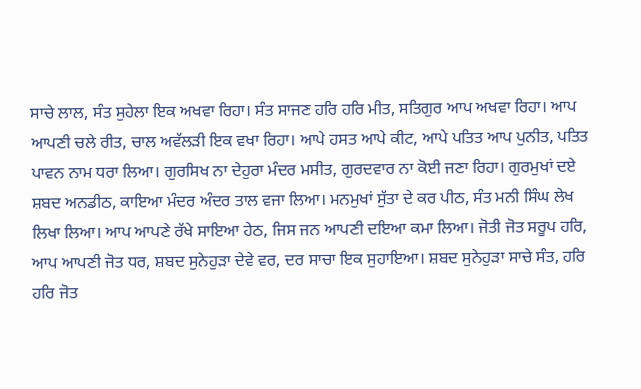ਸਾਚੇ ਲਾਲ, ਸੰਤ ਸੁਹੇਲਾ ਇਕ ਅਖਵਾ ਰਿਹਾ। ਸੰਤ ਸਾਜਣ ਹਰਿ ਹਰਿ ਮੀਤ, ਸਤਿਗੁਰ ਆਪ ਅਖਵਾ ਰਿਹਾ। ਆਪ ਆਪਣੀ ਚਲੇ ਰੀਤ, ਚਾਲ ਅਵੱਲੜੀ ਇਕ ਵਖਾ ਰਿਹਾ। ਆਪੇ ਹਸਤ ਆਪੇ ਕੀਟ, ਆਪੇ ਪਤਿਤ ਆਪ ਪੁਨੀਤ, ਪਤਿਤ ਪਾਵਨ ਨਾਮ ਧਰਾ ਲਿਆ। ਗੁਰਸਿਖ ਨਾ ਦੇਹੁਰਾ ਮੰਦਰ ਮਸੀਤ, ਗੁਰਦਵਾਰ ਨਾ ਕੋਈ ਜਣਾ ਰਿਹਾ। ਗੁਰਮੁਖਾਂ ਦਏ ਸ਼ਬਦ ਅਨਡੀਠ, ਕਾਇਆ ਮੰਦਰ ਅੰਦਰ ਤਾਲ ਵਜਾ ਲਿਆ। ਮਨਮੁਖਾਂ ਸੁੱਤਾ ਦੇ ਕਰ ਪੀਠ, ਸੰਤ ਮਨੀ ਸਿੰਘ ਲੇਖ ਲਿਖਾ ਲਿਆ। ਆਪ ਆਪਣੇ ਰੱਖੇ ਸਾਇਆ ਹੇਠ, ਜਿਸ ਜਨ ਆਪਣੀ ਦਇਆ ਕਮਾ ਲਿਆ। ਜੋਤੀ ਜੋਤ ਸਰੂਪ ਹਰਿ, ਆਪ ਆਪਣੀ ਜੋਤ ਧਰ, ਸ਼ਬਦ ਸੁਨੇਹੁੜਾ ਦੇਵੇ ਵਰ, ਦਰ ਸਾਚਾ ਇਕ ਸੁਹਾਇਆ। ਸ਼ਬਦ ਸੁਨੇਹੁੜਾ ਸਾਚੇ ਸੰਤ, ਹਰਿ ਹਰਿ ਜੋਤ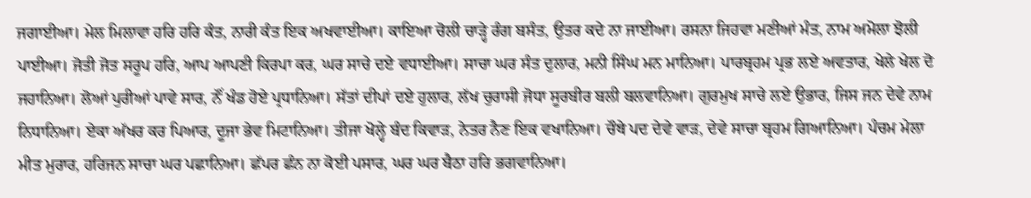ਜਗਾਈਆ। ਮੇਲ ਮਿਲਾਵਾ ਹਰਿ ਹਰਿ ਕੰਤ, ਨਾਰੀ ਕੰਤ ਇਕ ਅਖਵਾਈਆ। ਕਾਇਆ ਚੋਲੀ ਚਾੜ੍ਹੇ ਰੰਗ ਬਸੰਤ, ਉਤਰ ਕਦੇ ਨਾ ਜਾਈਆ। ਰਸਨਾ ਜਿਹਵਾ ਮਣੀਆਂ ਮੰਤ, ਨਾਮ ਅਮੋਲਾ ਝੋਲੀ ਪਾਈਆ। ਜੋਤੀ ਜੋਤ ਸਰੂਪ ਹਰਿ, ਆਪ ਆਪਣੀ ਕਿਰਪਾ ਕਰ, ਘਰ ਸਾਚੇ ਦਏ ਵਧਾਈਆ। ਸਾਚਾ ਘਰ ਸੰਤ ਦੁਲਾਰ, ਮਨੀ ਸਿੰਘ ਮਨ ਮਾਨਿਆ। ਪਾਰਬ੍ਰਹਮ ਪ੍ਰਭ ਲਏ ਅਵਤਾਰ, ਖੇਲੇ ਖੇਲ ਦੋ ਜਹਾਨਿਆ। ਲੋਆਂ ਪੁਰੀਆਂ ਪਾਵੇ ਸਾਰ, ਨੌਂ ਖੰਡ ਹੋਏ ਪ੍ਰਧਾਨਿਆ। ਸੱਤਾਂ ਦੀਪਾਂ ਦਏ ਹੁਲਾਰ, ਲੱਖ ਚੁਰਾਸੀ ਜੋਧਾ ਸੂਰਬੀਰ ਬਲੀ ਬਲਵਾਨਿਆ। ਗੁਰਮੁਖ ਸਾਚੇ ਲਏ ਉਭਾਰ, ਜਿਸ ਜਨ ਦੇਵੇ ਨਾਮ ਨਿਧਾਨਿਆ। ਏਕਾ ਅੱਖਰ ਕਰ ਪਿਆਰ, ਦੂਜਾ ਭੇਵ ਮਿਟਾਨਿਆ। ਤੀਜਾ ਖੋਲ੍ਹੇ ਬੰਦ ਕਿਵਾੜ, ਨੇਤਰ ਨੈਣ ਇਕ ਵਖਾਨਿਆ। ਚੌਥੇ ਪਦ ਦੇਵੇ ਵਾੜ, ਦੇਵੇ ਸਾਚਾ ਬ੍ਰਹਮ ਗਿਆਨਿਆ। ਪੰਚਮ ਮੇਲਾ ਮੀਤ ਮੁਰਾਰ, ਹਰਿਜਨ ਸਾਚਾ ਘਰ ਪਛਾਨਿਆ। ਛੱਪਰ ਛੰਨ ਨਾ ਕੋਈ ਪਸਾਰ, ਘਰ ਘਰ ਬੈਠਾ ਹਰਿ ਭਗਵਾਨਿਆ।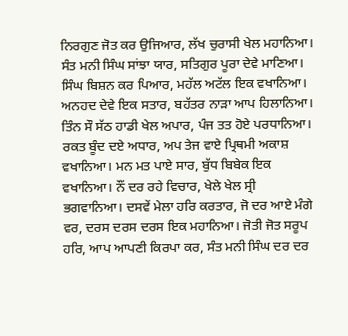ਨਿਰਗੁਣ ਜੋਤ ਕਰ ਉਜਿਆਰ, ਲੱਖ ਚੁਰਾਸੀ ਖੇਲ ਮਹਾਨਿਆ। ਸੰਤ ਮਨੀ ਸਿੰਘ ਸਾਂਝਾ ਯਾਰ, ਸਤਿਗੁਰ ਪੂਰਾ ਦੇਵੇ ਮਾਣਿਆ। ਸਿੰਘ ਬਿਸ਼ਨ ਕਰ ਪਿਆਰ, ਮਹੱਲ ਅਟੱਲ ਇਕ ਵਖਾਨਿਆ। ਅਨਹਦ ਦੇਵੇ ਇਕ ਸਤਾਰ, ਬਹੱਤਰ ਨਾੜਾ ਆਪ ਹਿਲਾਨਿਆ। ਤਿੰਨ ਸੌ ਸੱਠ ਹਾਡੀ ਖੇਲ ਅਪਾਰ, ਪੰਜ ਤਤ ਹੋਏ ਪਰਧਾਨਿਆ। ਰਕਤ ਬੂੰਦ ਦਏ ਅਧਾਰ, ਅਪ ਤੇਜ ਵਾਏ ਪ੍ਰਿਥਮੀ ਅਕਾਸ਼ ਵਖਾਨਿਆ। ਮਨ ਮਤ ਪਾਏ ਸਾਰ, ਬੁੱਧ ਬਿਬੇਕ ਇਕ ਵਖਾਨਿਆ। ਨੌਂ ਦਰ ਰਹੇ ਵਿਚਾਰ, ਖੇਲੇ ਖੇਲ ਸ੍ਰੀ ਭਗਵਾਨਿਆ। ਦਸਵੇਂ ਮੇਲਾ ਹਰਿ ਕਰਤਾਰ, ਜੋ ਦਰ ਆਏ ਮੰਗੇ ਵਰ, ਦਰਸ ਦਰਸ ਦਰਸ ਇਕ ਮਹਾਨਿਆ। ਜੋਤੀ ਜੋਤ ਸਰੂਪ ਹਰਿ, ਆਪ ਆਪਣੀ ਕਿਰਪਾ ਕਰ, ਸੰਤ ਮਨੀ ਸਿੰਘ ਦਰ ਦਰ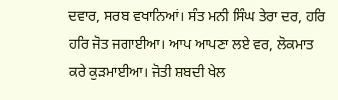ਦਵਾਰ, ਸਰਬ ਵਖਾਨਿਆਂ। ਸੰਤ ਮਨੀ ਸਿੰਘ ਤੇਰਾ ਦਰ, ਹਰਿ ਹਰਿ ਜੋਤ ਜਗਾਈਆ। ਆਪ ਆਪਣਾ ਲਏ ਵਰ, ਲੋਕਮਾਤ ਕਰੇ ਕੁੜਮਾਈਆ। ਜੋਤੀ ਸ਼ਬਦੀ ਖੇਲ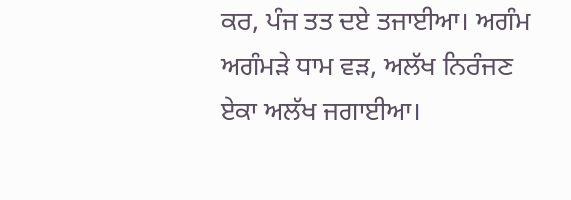ਕਰ, ਪੰਜ ਤਤ ਦਏ ਤਜਾਈਆ। ਅਗੰਮ ਅਗੰਮੜੇ ਧਾਮ ਵੜ, ਅਲੱਖ ਨਿਰੰਜਣ ਏਕਾ ਅਲੱਖ ਜਗਾਈਆ।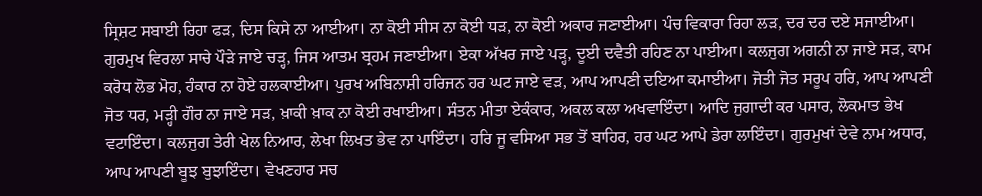ਸ੍ਰਿਸ਼ਟ ਸਬਾਈ ਰਿਹਾ ਫੜ, ਦਿਸ ਕਿਸੇ ਨਾ ਆਈਆ। ਨਾ ਕੋਈ ਸੀਸ ਨਾ ਕੋਈ ਧੜ, ਨਾ ਕੋਈ ਅਕਾਰ ਜਣਾਈਆ। ਪੰਚ ਵਿਕਾਰਾ ਰਿਹਾ ਲੜ, ਦਰ ਦਰ ਦਏ ਸਜਾਈਆ। ਗੁਰਮੁਖ ਵਿਰਲਾ ਸਾਚੇ ਪੌੜੇ ਜਾਏ ਚੜ੍ਹ, ਜਿਸ ਆਤਮ ਬ੍ਰਹਮ ਜਣਾਈਆ। ਏਕਾ ਅੱਖਰ ਜਾਏ ਪੜ੍ਹ, ਦੂਈ ਦਵੈਤੀ ਰਹਿਣ ਨਾ ਪਾਈਆ। ਕਲਜੁਗ ਅਗਨੀ ਨਾ ਜਾਏ ਸੜ, ਕਾਮ ਕਰੋਧ ਲੋਭ ਮੋਹ, ਹੰਕਾਰ ਨਾ ਹੋਏ ਹਲਕਾਈਆ। ਪੁਰਖ ਅਬਿਨਾਸ਼ੀ ਹਰਿਜਨ ਹਰ ਘਟ ਜਾਏ ਵੜ, ਆਪ ਆਪਣੀ ਦਇਆ ਕਮਾਈਆ। ਜੋਤੀ ਜੋਤ ਸਰੂਪ ਹਰਿ, ਆਪ ਆਪਣੀ ਜੋਤ ਧਰ, ਮੜ੍ਹੀ ਗੌਰ ਨਾ ਜਾਏ ਸੜ, ਖ਼ਾਕੀ ਖ਼ਾਕ ਨਾ ਕੋਈ ਰਖਾਈਆ। ਸੰਤਨ ਮੀਤਾ ਏਕੰਕਾਰ, ਅਕਲ ਕਲਾ ਅਖਵਾਇੰਦਾ। ਆਦਿ ਜੁਗਾਦੀ ਕਰ ਪਸਾਰ, ਲੋਕਮਾਤ ਭੇਖ ਵਟਾਇੰਦਾ। ਕਲਜੁਗ ਤੇਰੀ ਖੇਲ ਨਿਆਰ, ਲੇਖਾ ਲਿਖਤ ਭੇਵ ਨਾ ਪਾਇੰਦਾ। ਹਰਿ ਜੂ ਵਸਿਆ ਸਭ ਤੋਂ ਬਾਹਿਰ, ਹਰ ਘਟ ਆਪੇ ਡੇਰਾ ਲਾਇੰਦਾ। ਗੁਰਮੁਖਾਂ ਦੇਵੇ ਨਾਮ ਅਧਾਰ, ਆਪ ਆਪਣੀ ਬੂਝ ਬੁਝਾਇੰਦਾ। ਵੇਖਣਹਾਰ ਸਚ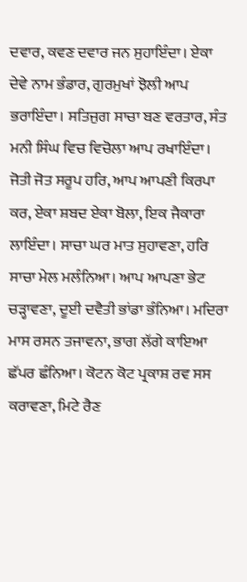ਦਵਾਰ, ਕਵਣ ਦਵਾਰ ਜਨ ਸੁਹਾਇੰਦਾ। ਏਕਾ ਦੇਵੇ ਨਾਮ ਭੰਡਾਰ, ਗੁਰਮੁਖਾਂ ਝੋਲੀ ਆਪ ਭਰਾਇੰਦਾ। ਸਤਿਜੁਗ ਸਾਚਾ ਬਣ ਵਰਤਾਰ, ਸੰਤ ਮਨੀ ਸਿੰਘ ਵਿਚ ਵਿਚੋਲਾ ਆਪ ਰਖਾਇੰਦਾ। ਜੋਤੀ ਜੋਤ ਸਰੂਪ ਹਰਿ, ਆਪ ਆਪਣੀ ਕਿਰਪਾ ਕਰ, ਏਕਾ ਸ਼ਬਦ ਏਕਾ ਬੋਲਾ, ਇਕ ਜੈਕਾਰਾ ਲਾਇੰਦਾ। ਸਾਚਾ ਘਰ ਮਾਤ ਸੁਹਾਵਣਾ, ਹਰਿ ਸਾਚਾ ਮੇਲ ਮਲੰਨਿਆ। ਆਪ ਆਪਣਾ ਭੇਟ ਚੜ੍ਹਾਵਣਾ, ਦੂਈ ਦਵੈਤੀ ਭਾਂਡਾ ਭੰਨਿਆ। ਮਦਿਰਾ ਮਾਸ ਰਸਨ ਤਜਾਵਨਾ, ਭਾਗ ਲੱਗੇ ਕਾਇਆ ਛੱਪਰ ਛੰਨਿਆ। ਕੋਟਨ ਕੋਟ ਪ੍ਰਕਾਸ਼ ਰਵ ਸਸ ਕਰਾਵਣਾ, ਮਿਟੇ ਰੈਣ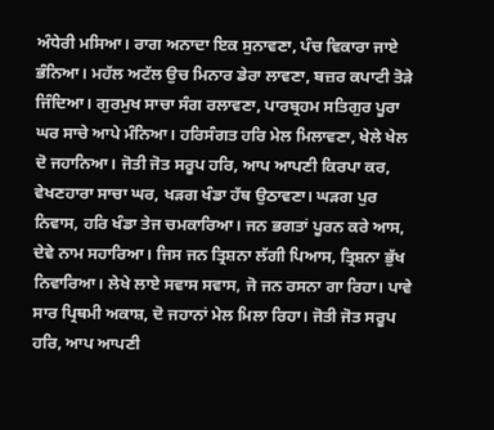ਅੰਧੇਰੀ ਮਸਿਆ। ਰਾਗ ਅਨਾਦਾ ਇਕ ਸੁਨਾਵਣਾ, ਪੰਚ ਵਿਕਾਰਾ ਜਾਏ ਭੰਨਿਆ। ਮਹੱਲ ਅਟੱਲ ਉਚ ਮਿਨਾਰ ਡੇਰਾ ਲਾਵਣਾ, ਬਜ਼ਰ ਕਪਾਟੀ ਤੋੜੇ ਜਿੰਦਿਆ। ਗੁਰਮੁਖ ਸਾਚਾ ਸੰਗ ਰਲਾਵਣਾ, ਪਾਰਬ੍ਰਹਮ ਸਤਿਗੁਰ ਪੂਰਾ ਘਰ ਸਾਚੇ ਆਪੇ ਮੰਨਿਆ। ਹਰਿਸੰਗਤ ਹਰਿ ਮੇਲ ਮਿਲਾਵਣਾ, ਖੇਲੇ ਖੇਲ ਦੋ ਜਹਾਨਿਆ। ਜੋਤੀ ਜੋਤ ਸਰੂਪ ਹਰਿ, ਆਪ ਆਪਣੀ ਕਿਰਪਾ ਕਰ, ਵੇਖਣਹਾਰਾ ਸਾਚਾ ਘਰ, ਖੜਗ ਖੰਡਾ ਹੱਥ ਉਠਾਵਣਾ। ਘੜਗ ਪੁਰ ਨਿਵਾਸ, ਹਰਿ ਖੰਡਾ ਤੇਜ ਚਮਕਾਰਿਆ। ਜਨ ਭਗਤਾਂ ਪੂਰਨ ਕਰੇ ਆਸ, ਦੇਵੇ ਨਾਮ ਸਹਾਰਿਆ। ਜਿਸ ਜਨ ਤ੍ਰਿਸ਼ਨਾ ਲੱਗੀ ਪਿਆਸ, ਤ੍ਰਿਸ਼ਨਾ ਭੁੱਖ ਨਿਵਾਰਿਆ। ਲੇਖੇ ਲਾਏ ਸਵਾਸ ਸਵਾਸ, ਜੋ ਜਨ ਰਸਨਾ ਗਾ ਰਿਹਾ। ਪਾਵੇ ਸਾਰ ਪ੍ਰਿਥਮੀ ਅਕਾਸ਼, ਦੋ ਜਹਾਨਾਂ ਮੇਲ ਮਿਲਾ ਰਿਹਾ। ਜੋਤੀ ਜੋਤ ਸਰੂਪ ਹਰਿ, ਆਪ ਆਪਣੀ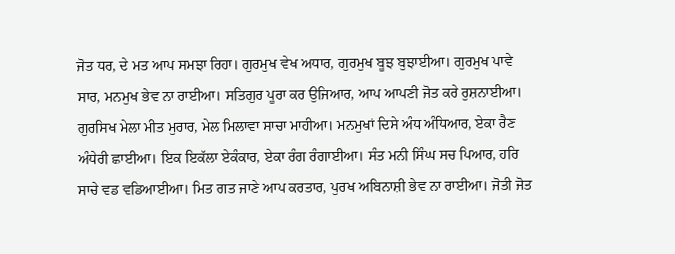ਜੋਤ ਧਰ, ਦੇ ਮਤ ਆਪ ਸਮਝਾ ਰਿਹਾ। ਗੁਰਮੁਖ ਵੇਖ ਅਧਾਰ, ਗੁਰਮੁਖ ਬੂਝ ਬੁਝਾਈਆ। ਗੁਰਮੁਖ ਪਾਵੇ ਸਾਰ, ਮਨਮੁਖ ਭੇਵ ਨਾ ਰਾਈਆ। ਸਤਿਗੁਰ ਪੂਰਾ ਕਰ ਉਜਿਆਰ, ਆਪ ਆਪਣੀ ਜੋਤ ਕਰੇ ਰੁਸ਼ਨਾਈਆ। ਗੁਰਸਿਖ ਮੇਲਾ ਮੀਤ ਮੁਰਾਰ, ਮੇਲ ਮਿਲਾਵਾ ਸਾਚਾ ਮਾਹੀਆ। ਮਨਮੁਖਾਂ ਦਿਸੇ ਅੰਧ ਅੰਧਿਆਰ, ਏਕਾ ਰੈਣ ਅੰਧੇਰੀ ਛਾਈਆ। ਇਕ ਇਕੱਲਾ ਏਕੰਕਾਰ, ਏਕਾ ਰੰਗ ਰੰਗਾਈਆ। ਸੰਤ ਮਨੀ ਸਿੰਘ ਸਚ ਪਿਆਰ, ਹਰਿ ਸਾਚੇ ਵਡ ਵਡਿਆਈਆ। ਮਿਤ ਗਤ ਜਾਣੇ ਆਪ ਕਰਤਾਰ, ਪੁਰਖ ਅਬਿਨਾਸ਼ੀ ਭੇਵ ਨਾ ਰਾਈਆ। ਜੋਤੀ ਜੋਤ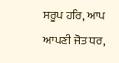ਸਰੂਪ ਹਰਿ, ਆਪ ਆਪਣੀ ਜੋਤ ਧਰ,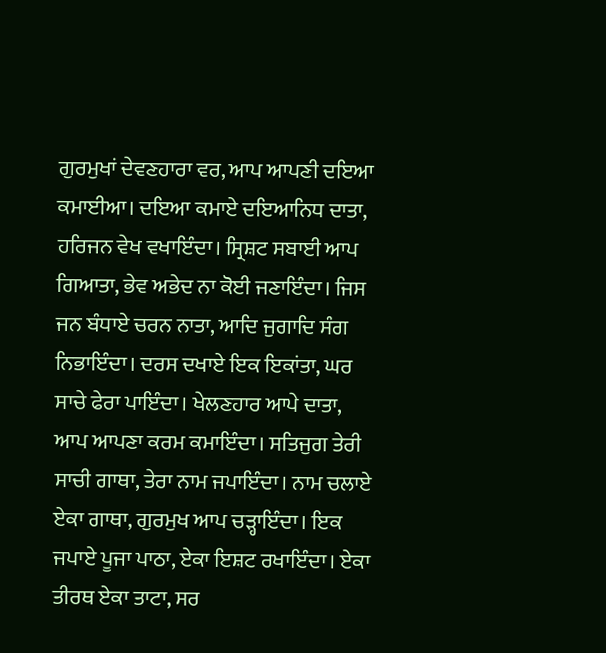ਗੁਰਮੁਖਾਂ ਦੇਵਣਹਾਰਾ ਵਰ, ਆਪ ਆਪਣੀ ਦਇਆ ਕਮਾਈਆ। ਦਇਆ ਕਮਾਏ ਦਇਆਨਿਧ ਦਾਤਾ, ਹਰਿਜਨ ਵੇਖ ਵਖਾਇੰਦਾ। ਸ੍ਰਿਸ਼ਟ ਸਬਾਈ ਆਪ ਗਿਆਤਾ, ਭੇਵ ਅਭੇਦ ਨਾ ਕੋਈ ਜਣਾਇੰਦਾ। ਜਿਸ ਜਨ ਬੰਧਾਏ ਚਰਨ ਨਾਤਾ, ਆਦਿ ਜੁਗਾਦਿ ਸੰਗ ਨਿਭਾਇੰਦਾ। ਦਰਸ ਦਖਾਏ ਇਕ ਇਕਾਂਤਾ, ਘਰ ਸਾਚੇ ਫੇਰਾ ਪਾਇੰਦਾ। ਖੇਲਣਹਾਰ ਆਪੇ ਦਾਤਾ, ਆਪ ਆਪਣਾ ਕਰਮ ਕਮਾਇੰਦਾ। ਸਤਿਜੁਗ ਤੇਰੀ ਸਾਚੀ ਗਾਥਾ, ਤੇਰਾ ਨਾਮ ਜਪਾਇੰਦਾ। ਨਾਮ ਚਲਾਏ ਏਕਾ ਗਾਥਾ, ਗੁਰਮੁਖ ਆਪ ਚੜ੍ਹਾਇੰਦਾ। ਇਕ ਜਪਾਏ ਪੂਜਾ ਪਾਠਾ, ਏਕਾ ਇਸ਼ਟ ਰਖਾਇੰਦਾ। ਏਕਾ ਤੀਰਥ ਏਕਾ ਤਾਟਾ, ਸਰ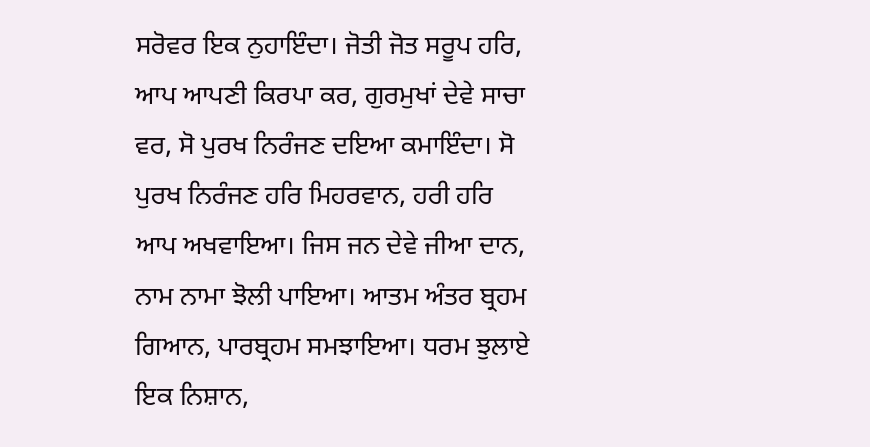ਸਰੋਵਰ ਇਕ ਨੁਹਾਇੰਦਾ। ਜੋਤੀ ਜੋਤ ਸਰੂਪ ਹਰਿ, ਆਪ ਆਪਣੀ ਕਿਰਪਾ ਕਰ, ਗੁਰਮੁਖਾਂ ਦੇਵੇ ਸਾਚਾ ਵਰ, ਸੋ ਪੁਰਖ ਨਿਰੰਜਣ ਦਇਆ ਕਮਾਇੰਦਾ। ਸੋ ਪੁਰਖ ਨਿਰੰਜਣ ਹਰਿ ਮਿਹਰਵਾਨ, ਹਰੀ ਹਰਿ ਆਪ ਅਖਵਾਇਆ। ਜਿਸ ਜਨ ਦੇਵੇ ਜੀਆ ਦਾਨ, ਨਾਮ ਨਾਮਾ ਝੋਲੀ ਪਾਇਆ। ਆਤਮ ਅੰਤਰ ਬ੍ਰਹਮ ਗਿਆਨ, ਪਾਰਬ੍ਰਹਮ ਸਮਝਾਇਆ। ਧਰਮ ਝੁਲਾਏ ਇਕ ਨਿਸ਼ਾਨ,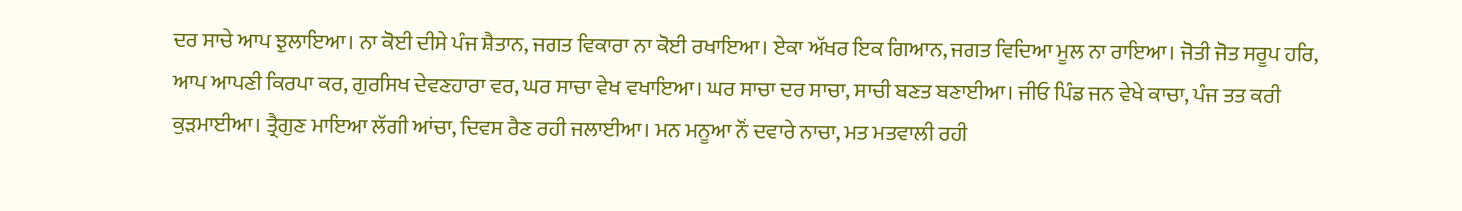ਦਰ ਸਾਚੇ ਆਪ ਝੁਲਾਇਆ। ਨਾ ਕੋਈ ਦੀਸੇ ਪੰਜ ਸ਼ੈਤਾਨ, ਜਗਤ ਵਿਕਾਰਾ ਨਾ ਕੋਈ ਰਖਾਇਆ। ਏਕਾ ਅੱਖਰ ਇਕ ਗਿਆਨ, ਜਗਤ ਵਿਦਿਆ ਮੂਲ ਨਾ ਰਾਇਆ। ਜੋਤੀ ਜੋਤ ਸਰੂਪ ਹਰਿ, ਆਪ ਆਪਣੀ ਕਿਰਪਾ ਕਰ, ਗੁਰਸਿਖ ਦੇਵਣਹਾਰਾ ਵਰ, ਘਰ ਸਾਚਾ ਵੇਖ ਵਖਾਇਆ। ਘਰ ਸਾਚਾ ਦਰ ਸਾਚਾ, ਸਾਚੀ ਬਣਤ ਬਣਾਈਆ। ਜੀਓ ਪਿੰਡ ਜਨ ਵੇਖੇ ਕਾਚਾ, ਪੰਜ ਤਤ ਕਰੀ ਕੁੜਮਾਈਆ। ਤ੍ਰੈਗੁਣ ਮਾਇਆ ਲੱਗੀ ਆਂਚਾ, ਦਿਵਸ ਰੈਣ ਰਹੀ ਜਲਾਈਆ। ਮਨ ਮਨੂਆ ਨੌਂ ਦਵਾਰੇ ਨਾਚਾ, ਮਤ ਮਤਵਾਲੀ ਰਹੀ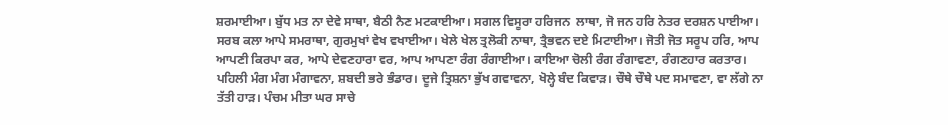ਸ਼ਰਮਾਈਆ। ਬੁੱਧ ਮਤ ਨਾ ਦੇਵੇ ਸਾਥਾ, ਬੈਠੀ ਨੈਣ ਮਟਕਾਈਆ। ਸਗਲ ਵਿਸੂਰਾ ਹਰਿਜਨ  ਲਾਥਾ, ਜੋ ਜਨ ਹਰਿ ਨੇਤਰ ਦਰਸ਼ਨ ਪਾਈਆ। ਸਰਬ ਕਲਾ ਆਪੇ ਸਮਰਾਥਾ, ਗੁਰਮੁਖਾਂ ਵੇਖ ਵਖਾਈਆ। ਖੇਲੇ ਖੇਲ ਤ੍ਰਲੋਕੀ ਨਾਥਾ, ਤ੍ਰੈਭਵਨ ਦਏ ਮਿਟਾਈਆ। ਜੋਤੀ ਜੋਤ ਸਰੂਪ ਹਰਿ, ਆਪ ਆਪਣੀ ਕਿਰਪਾ ਕਰ, ਆਪੇ ਦੇਵਣਹਾਰਾ ਵਰ, ਆਪ ਆਪਣਾ ਰੰਗ ਰੰਗਾਈਆ। ਕਾਇਆ ਚੋਲੀ ਰੰਗ ਰੰਗਾਵਣਾ, ਰੰਗਣਹਾਰ ਕਰਤਾਰ। ਪਹਿਲੀ ਮੰਗ ਮੰਗ ਮੰਗਾਵਨਾ, ਸ਼ਬਦੀ ਭਰੇ ਭੰਡਾਰ। ਦੂਜੇ ਤ੍ਰਿਸ਼ਨਾ ਭੁੱਖ ਗਵਾਵਨਾ, ਖੋਲ੍ਹੇ ਬੰਦ ਕਿਵਾੜ। ਚੌਥੇ ਚੌਥੇ ਪਦ ਸਮਾਵਣਾ, ਵਾ ਲੱਗੇ ਨਾ ਤੱਤੀ ਹਾੜ। ਪੰਚਮ ਮੀਤਾ ਘਰ ਸਾਚੇ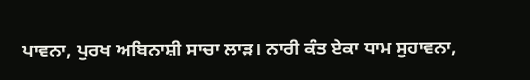ਪਾਵਨਾ, ਪੁਰਖ ਅਬਿਨਾਸ਼ੀ ਸਾਚਾ ਲਾੜ। ਨਾਰੀ ਕੰਤ ਏਕਾ ਧਾਮ ਸੁਹਾਵਨਾ,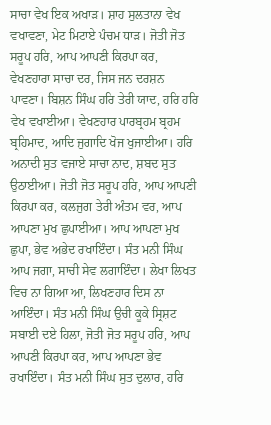ਸਾਚਾ ਵੇਖ ਇਕ ਅਖਾੜ। ਸ਼ਾਹ ਸੁਲਤਾਨਾ ਵੇਖ ਵਖਾਵਣਾ, ਮੇਟ ਮਿਟਾਏ ਪੰਚਮ ਧਾੜ। ਜੋਤੀ ਜੋਤ ਸਰੂਪ ਹਰਿ, ਆਪ ਆਪਣੀ ਕਿਰਪਾ ਕਰ, ਵੇਖਣਹਾਰਾ ਸਾਚਾ ਦਰ, ਜਿਸ ਜਨ ਦਰਸ਼ਨ ਪਾਵਣਾ। ਬਿਸ਼ਨ ਸਿੰਘ ਹਰਿ ਤੇਰੀ ਯਾਦ, ਹਰਿ ਹਰਿ ਵੇਖ ਵਖਾਈਆ। ਵੇਖਣਹਾਰ ਪਾਰਬ੍ਰਹਮ ਬ੍ਰਹਮ ਬ੍ਰਹਿਮਾਦ, ਆਦਿ ਜੁਗਾਦਿ ਖੋਜ ਖੁਜਾਈਆ। ਹਰਿ ਅਨਾਦੀ ਸੁਤ ਵਜਾਏ ਸਾਚਾ ਨਾਦ, ਸ਼ਬਦ ਸੁਤ ਉਠਾਈਆ। ਜੋਤੀ ਜੋਤ ਸਰੂਪ ਹਰਿ, ਆਪ ਆਪਣੀ ਕਿਰਪਾ ਕਰ, ਕਲਜੁਗ ਤੇਰੀ ਅੰਤਮ ਵਰ, ਆਪ ਆਪਣਾ ਮੁਖ ਛੁਪਾਈਆ। ਆਪ ਆਪਣਾ ਮੁਖ ਛੁਪਾ, ਭੇਵ ਅਭੇਦ ਰਖਾਇੰਦਾ। ਸੰਤ ਮਨੀ ਸਿੰਘ ਆਪ ਜਗਾ, ਸਾਚੀ ਸੇਵ ਲਗਾਇੰਦਾ। ਲੇਖਾ ਲਿਖਤ ਵਿਚ ਨਾ ਗਿਆ ਆ, ਲਿਖਣਹਾਰ ਦਿਸ ਨਾ ਆਇੰਦਾ। ਸੰਤ ਮਨੀ ਸਿੰਘ ਉਚੀ ਕੂਕੇ ਸ੍ਰਿਸ਼ਟ ਸਬਾਈ ਦਏ ਹਿਲਾ, ਜੋਤੀ ਜੋਤ ਸਰੂਪ ਹਰਿ, ਆਪ ਆਪਣੀ ਕਿਰਪਾ ਕਰ, ਆਪ ਆਪਣਾ ਭੇਵ ਰਖਾਇੰਦਾ। ਸੰਤ ਮਨੀ ਸਿੰਘ ਸੁਤ ਦੁਲਾਰ, ਹਰਿ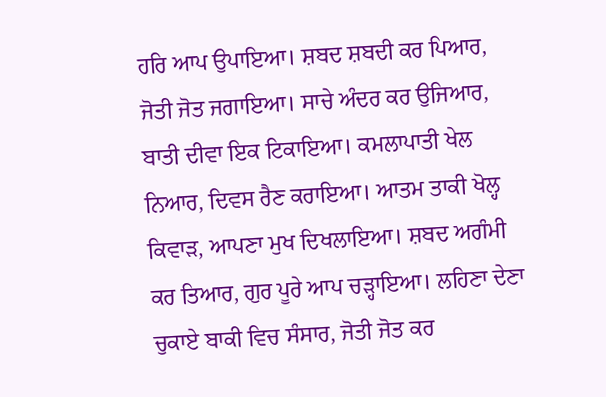ਹਰਿ ਆਪ ਉਪਾਇਆ। ਸ਼ਬਦ ਸ਼ਬਦੀ ਕਰ ਪਿਆਰ, ਜੋਤੀ ਜੋਤ ਜਗਾਇਆ। ਸਾਚੇ ਅੰਦਰ ਕਰ ਉਜਿਆਰ, ਬਾਤੀ ਦੀਵਾ ਇਕ ਟਿਕਾਇਆ। ਕਮਲਾਪਾਤੀ ਖੇਲ ਨਿਆਰ, ਦਿਵਸ ਰੈਣ ਕਰਾਇਆ। ਆਤਮ ਤਾਕੀ ਖੋਲ੍ਹ ਕਿਵਾੜ, ਆਪਣਾ ਮੁਖ ਦਿਖਲਾਇਆ। ਸ਼ਬਦ ਅਗੰਮੀ ਕਰ ਤਿਆਰ, ਗੁਰ ਪੂਰੇ ਆਪ ਚੜ੍ਹਾਇਆ। ਲਹਿਣਾ ਦੇਣਾ ਚੁਕਾਏ ਬਾਕੀ ਵਿਚ ਸੰਸਾਰ, ਜੋਤੀ ਜੋਤ ਕਰ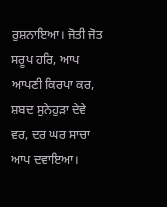ਰੁਸ਼ਨਾਇਆ। ਜੋਤੀ ਜੋਤ ਸਰੂਪ ਹਰਿ, ਆਪ ਆਪਣੀ ਕਿਰਪਾ ਕਰ, ਸ਼ਬਦ ਸੁਨੇਹੁੜਾ ਦੇਵੇ ਵਰ, ਦਰ ਘਰ ਸਾਚਾ ਆਪ ਦਵਾਇਆ।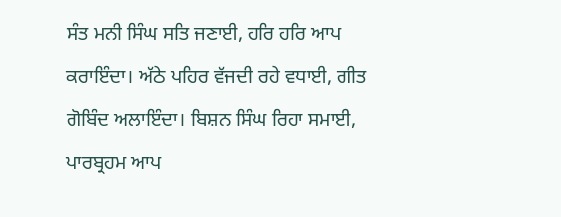ਸੰਤ ਮਨੀ ਸਿੰਘ ਸਤਿ ਜਣਾਈ, ਹਰਿ ਹਰਿ ਆਪ ਕਰਾਇੰਦਾ। ਅੱਠੇ ਪਹਿਰ ਵੱਜਦੀ ਰਹੇ ਵਧਾਈ, ਗੀਤ ਗੋਬਿੰਦ ਅਲਾਇੰਦਾ। ਬਿਸ਼ਨ ਸਿੰਘ ਰਿਹਾ ਸਮਾਈ, ਪਾਰਬ੍ਰਹਮ ਆਪ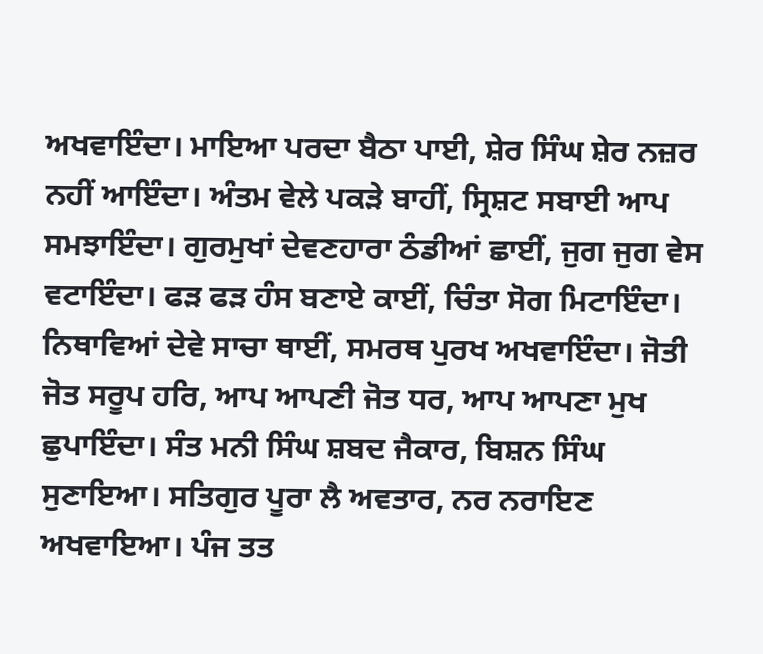ਅਖਵਾਇੰਦਾ। ਮਾਇਆ ਪਰਦਾ ਬੈਠਾ ਪਾਈ, ਸ਼ੇਰ ਸਿੰਘ ਸ਼ੇਰ ਨਜ਼ਰ ਨਹੀਂ ਆਇੰਦਾ। ਅੰਤਮ ਵੇਲੇ ਪਕੜੇ ਬਾਹੀਂ, ਸ੍ਰਿਸ਼ਟ ਸਬਾਈ ਆਪ ਸਮਝਾਇੰਦਾ। ਗੁਰਮੁਖਾਂ ਦੇਵਣਹਾਰਾ ਠੰਡੀਆਂ ਛਾਈਂ, ਜੁਗ ਜੁਗ ਵੇਸ ਵਟਾਇੰਦਾ। ਫੜ ਫੜ ਹੰਸ ਬਣਾਏ ਕਾਈਂ, ਚਿੰਤਾ ਸੋਗ ਮਿਟਾਇੰਦਾ। ਨਿਥਾਵਿਆਂ ਦੇਵੇ ਸਾਚਾ ਥਾਈਂ, ਸਮਰਥ ਪੁਰਖ ਅਖਵਾਇੰਦਾ। ਜੋਤੀ ਜੋਤ ਸਰੂਪ ਹਰਿ, ਆਪ ਆਪਣੀ ਜੋਤ ਧਰ, ਆਪ ਆਪਣਾ ਮੁਖ ਛੁਪਾਇੰਦਾ। ਸੰਤ ਮਨੀ ਸਿੰਘ ਸ਼ਬਦ ਜੈਕਾਰ, ਬਿਸ਼ਨ ਸਿੰਘ ਸੁਣਾਇਆ। ਸਤਿਗੁਰ ਪੂਰਾ ਲੈ ਅਵਤਾਰ, ਨਰ ਨਰਾਇਣ ਅਖਵਾਇਆ। ਪੰਜ ਤਤ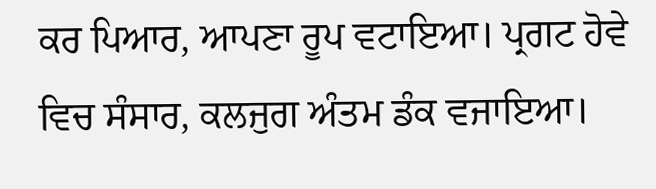ਕਰ ਪਿਆਰ, ਆਪਣਾ ਰੂਪ ਵਟਾਇਆ। ਪ੍ਰਗਟ ਹੋਵੇ ਵਿਚ ਸੰਸਾਰ, ਕਲਜੁਗ ਅੰਤਮ ਡੰਕ ਵਜਾਇਆ।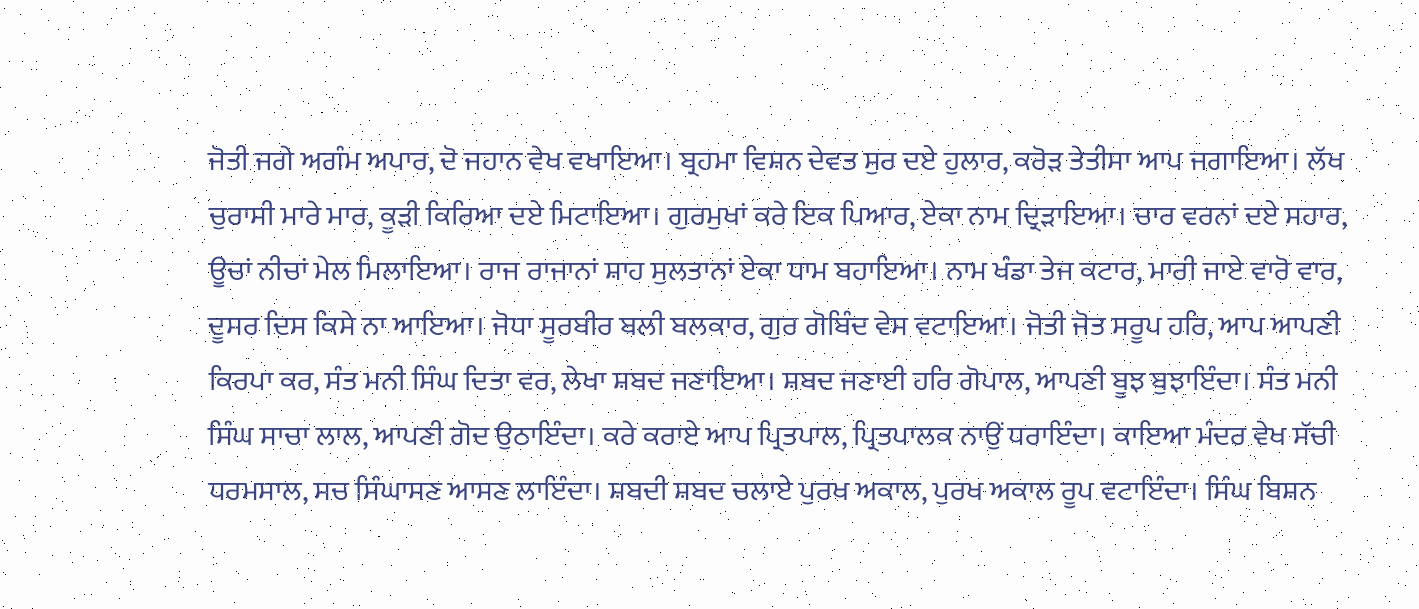ਜੋਤੀ ਜਗੇ ਅਗੰਮ ਅਪਾਰ, ਦੋ ਜਹਾਨ ਵੇਖ ਵਖਾਇਆ। ਬ੍ਰਹਮਾ ਵਿਸ਼ਨ ਦੇਵਤ ਸੁਰ ਦਏ ਹੁਲਾਰ, ਕਰੋੜ ਤੇਤੀਸਾ ਆਪ ਜਗਾਇਆ। ਲੱਖ ਚੁਰਾਸੀ ਮਾਰੇ ਮਾਰ, ਕੂੜੀ ਕਿਰਿਆ ਦਏ ਮਿਟਾਇਆ। ਗੁਰਮੁਖਾਂ ਕਰੇ ਇਕ ਪਿਆਰ, ਏਕਾ ਨਾਮ ਦ੍ਰਿੜਾਇਆ। ਚਾਰ ਵਰਨਾਂ ਦਏ ਸਹਾਰ, ਊਚਾਂ ਨੀਚਾਂ ਮੇਲ ਮਿਲਾਇਆ। ਰਾਜ ਰਾਜਾਨਾਂ ਸ਼ਾਹ ਸੁਲਤਾਨਾਂ ਏਕਾ ਧਾਮ ਬਹਾਇਆ। ਨਾਮ ਖੰਡਾ ਤੇਜ ਕਟਾਰ, ਮਾਰੀ ਜਾਏ ਵਾਰੋ ਵਾਰ, ਦੂਸਰ ਦਿਸ ਕਿਸੇ ਨਾ ਆਇਆ। ਜੋਧਾ ਸੂਰਬੀਰ ਬਲੀ ਬਲਕਾਰ, ਗੁਰ ਗੋਬਿੰਦ ਵੇਸ ਵਟਾਇਆ। ਜੋਤੀ ਜੋਤ ਸਰੂਪ ਹਰਿ, ਆਪ ਆਪਣੀ ਕਿਰਪਾ ਕਰ, ਸੰਤ ਮਨੀ ਸਿੰਘ ਦਿਤਾ ਵਰ, ਲੇਖਾ ਸ਼ਬਦ ਜਣਾਇਆ। ਸ਼ਬਦ ਜਣਾਈ ਹਰਿ ਗੋਪਾਲ, ਆਪਣੀ ਬੂਝ ਬੁਝਾਇੰਦਾ। ਸੰਤ ਮਨੀ ਸਿੰਘ ਸਾਚਾ ਲਾਲ, ਆਪਣੀ ਗੋਦ ਉਠਾਇੰਦਾ। ਕਰੇ ਕਰਾਏ ਆਪ ਪ੍ਰਿਤਪਾਲ, ਪ੍ਰਿਤਪਾਲਕ ਨਾਉਂ ਧਰਾਇੰਦਾ। ਕਾਇਆ ਮੰਦਰ ਵੇਖ ਸੱਚੀ ਧਰਮਸਾਲ, ਸਚ ਸਿੰਘਾਸਣ ਆਸਣ ਲਾਇੰਦਾ। ਸ਼ਬਦੀ ਸ਼ਬਦ ਚਲਾਏ ਪੁਰਖ ਅਕਾਲ, ਪੁਰਖ ਅਕਾਲ ਰੂਪ ਵਟਾਇੰਦਾ। ਸਿੰਘ ਬਿਸ਼ਨ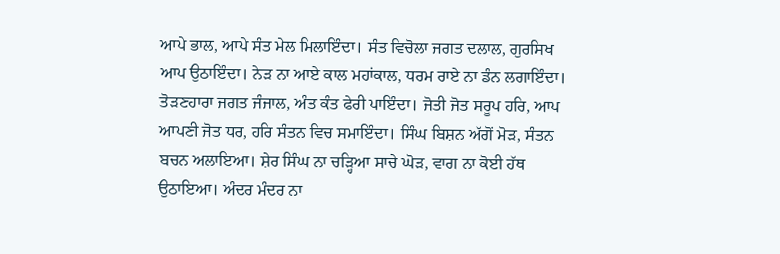ਆਪੇ ਭਾਲ, ਆਪੇ ਸੰਤ ਮੇਲ ਮਿਲਾਇੰਦਾ। ਸੰਤ ਵਿਚੋਲਾ ਜਗਤ ਦਲਾਲ, ਗੁਰਸਿਖ ਆਪ ਉਠਾਇੰਦਾ। ਨੇੜ ਨਾ ਆਏ ਕਾਲ ਮਹਾਂਕਾਲ, ਧਰਮ ਰਾਏ ਨਾ ਡੰਨ ਲਗਾਇੰਦਾ। ਤੋੜਣਹਾਰਾ ਜਗਤ ਜੰਜਾਲ, ਅੰਤ ਕੰਤ ਫੇਰੀ ਪਾਇੰਦਾ। ਜੋਤੀ ਜੋਤ ਸਰੂਪ ਹਰਿ, ਆਪ ਆਪਣੀ ਜੋਤ ਧਰ, ਹਰਿ ਸੰਤਨ ਵਿਚ ਸਮਾਇੰਦਾ। ਸਿੰਘ ਬਿਸ਼ਨ ਅੱਗੋਂ ਮੋੜ, ਸੰਤਨ ਬਚਨ ਅਲਾਇਆ। ਸ਼ੇਰ ਸਿੰਘ ਨਾ ਚੜ੍ਹਿਆ ਸਾਚੇ ਘੋੜ, ਵਾਗ ਨਾ ਕੋਈ ਹੱਥ ਉਠਾਇਆ। ਅੰਦਰ ਮੰਦਰ ਨਾ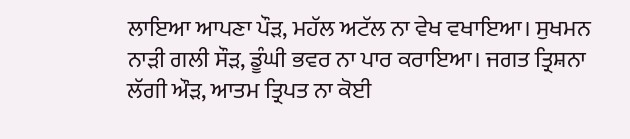ਲਾਇਆ ਆਪਣਾ ਪੌੜ, ਮਹੱਲ ਅਟੱਲ ਨਾ ਵੇਖ ਵਖਾਇਆ। ਸੁਖਮਨ ਨਾੜੀ ਗਲੀ ਸੌੜ, ਡੂੰਘੀ ਭਵਰ ਨਾ ਪਾਰ ਕਰਾਇਆ। ਜਗਤ ਤ੍ਰਿਸ਼ਨਾ ਲੱਗੀ ਔੜ, ਆਤਮ ਤ੍ਰਿਪਤ ਨਾ ਕੋਈ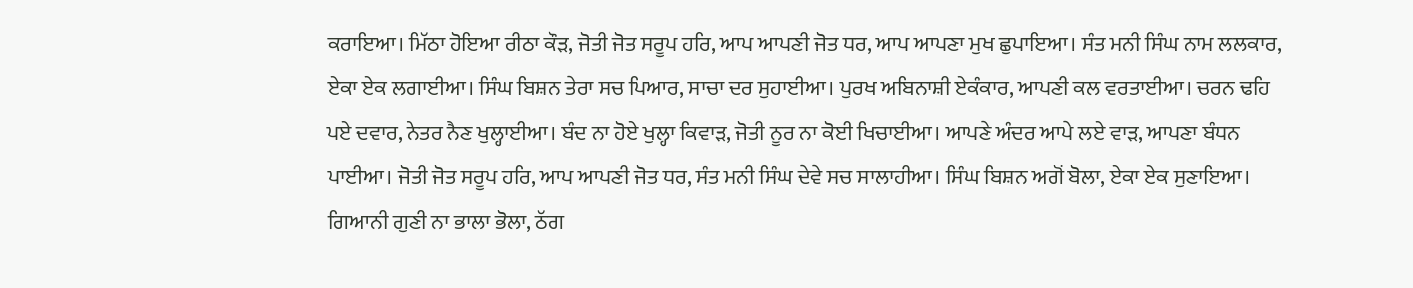ਕਰਾਇਆ। ਮਿੱਠਾ ਹੋਇਆ ਰੀਠਾ ਕੌੜ, ਜੋਤੀ ਜੋਤ ਸਰੂਪ ਹਰਿ, ਆਪ ਆਪਣੀ ਜੋਤ ਧਰ, ਆਪ ਆਪਣਾ ਮੁਖ ਛੁਪਾਇਆ। ਸੰਤ ਮਨੀ ਸਿੰਘ ਨਾਮ ਲਲਕਾਰ, ਏਕਾ ਏਕ ਲਗਾਈਆ। ਸਿੰਘ ਬਿਸ਼ਨ ਤੇਰਾ ਸਚ ਪਿਆਰ, ਸਾਚਾ ਦਰ ਸੁਹਾਈਆ। ਪੁਰਖ ਅਬਿਨਾਸ਼ੀ ਏਕੰਕਾਰ, ਆਪਣੀ ਕਲ ਵਰਤਾਈਆ। ਚਰਨ ਢਹਿ ਪਏ ਦਵਾਰ, ਨੇਤਰ ਨੈਣ ਖੁਲ੍ਹਾਈਆ। ਬੰਦ ਨਾ ਹੋਏ ਖੁਲ੍ਹਾ ਕਿਵਾੜ, ਜੋਤੀ ਨੂਰ ਨਾ ਕੋਈ ਖਿਚਾਈਆ। ਆਪਣੇ ਅੰਦਰ ਆਪੇ ਲਏ ਵਾੜ, ਆਪਣਾ ਬੰਧਨ ਪਾਈਆ। ਜੋਤੀ ਜੋਤ ਸਰੂਪ ਹਰਿ, ਆਪ ਆਪਣੀ ਜੋਤ ਧਰ, ਸੰਤ ਮਨੀ ਸਿੰਘ ਦੇਵੇ ਸਚ ਸਾਲਾਹੀਆ। ਸਿੰਘ ਬਿਸ਼ਨ ਅਗੋਂ ਬੋਲਾ, ਏਕਾ ਏਕ ਸੁਣਾਇਆ। ਗਿਆਨੀ ਗੁਣੀ ਨਾ ਭਾਲਾ ਭੋਲਾ, ਠੱਗ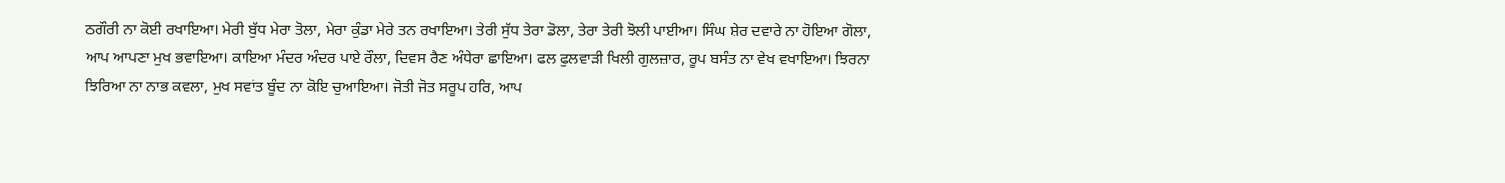ਠਗੌਰੀ ਨਾ ਕੋਈ ਰਖਾਇਆ। ਮੇਰੀ ਬੁੱਧ ਮੇਰਾ ਤੋਲਾ, ਮੇਰਾ ਕੁੰਡਾ ਮੇਰੇ ਤਨ ਰਖਾਇਆ। ਤੇਰੀ ਸੁੱਧ ਤੇਰਾ ਡੋਲਾ, ਤੇਰਾ ਤੇਰੀ ਝੋਲੀ ਪਾਈਆ। ਸਿੰਘ ਸ਼ੇਰ ਦਵਾਰੇ ਨਾ ਹੋਇਆ ਗੋਲਾ, ਆਪ ਆਪਣਾ ਮੁਖ ਭਵਾਇਆ। ਕਾਇਆ ਮੰਦਰ ਅੰਦਰ ਪਾਏ ਰੌਲਾ, ਦਿਵਸ ਰੈਣ ਅੰਧੇਰਾ ਛਾਇਆ। ਫਲ ਫੁਲਵਾੜੀ ਖਿਲੀ ਗੁਲਜ਼ਾਰ, ਰੂਪ ਬਸੰਤ ਨਾ ਵੇਖ ਵਖਾਇਆ। ਝਿਰਨਾ ਝਿਰਿਆ ਨਾ ਨਾਭ ਕਵਲਾ, ਮੁਖ ਸਵਾਂਤ ਬੂੰਦ ਨਾ ਕੋਇ ਚੁਆਇਆ। ਜੋਤੀ ਜੋਤ ਸਰੂਪ ਹਰਿ, ਆਪ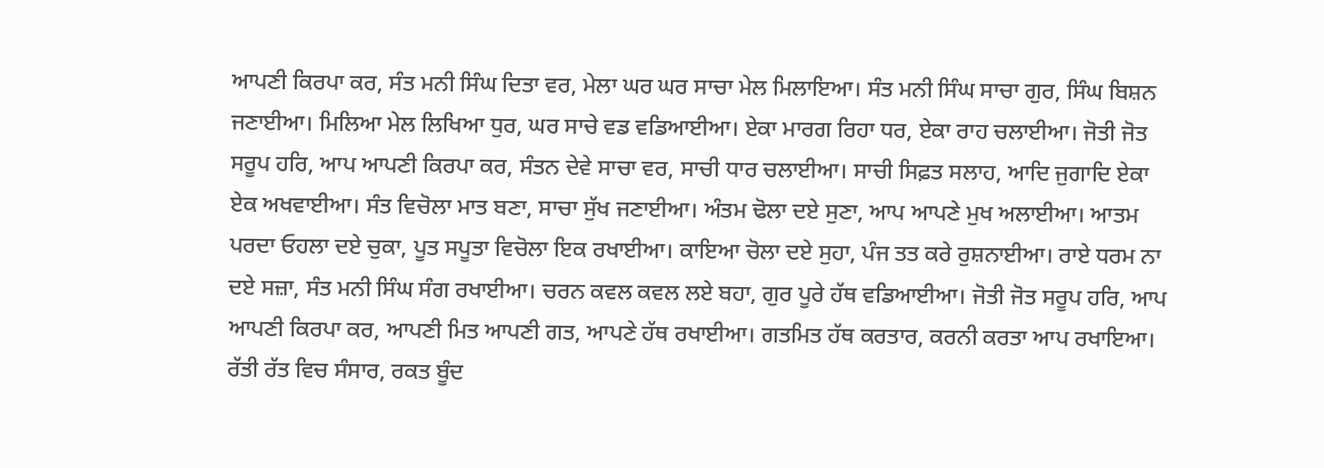ਆਪਣੀ ਕਿਰਪਾ ਕਰ, ਸੰਤ ਮਨੀ ਸਿੰਘ ਦਿਤਾ ਵਰ, ਮੇਲਾ ਘਰ ਘਰ ਸਾਚਾ ਮੇਲ ਮਿਲਾਇਆ। ਸੰਤ ਮਨੀ ਸਿੰਘ ਸਾਚਾ ਗੁਰ, ਸਿੰਘ ਬਿਸ਼ਨ ਜਣਾਈਆ। ਮਿਲਿਆ ਮੇਲ ਲਿਖਿਆ ਧੁਰ, ਘਰ ਸਾਚੇ ਵਡ ਵਡਿਆਈਆ। ਏਕਾ ਮਾਰਗ ਰਿਹਾ ਧਰ, ਏਕਾ ਰਾਹ ਚਲਾਈਆ। ਜੋਤੀ ਜੋਤ ਸਰੂਪ ਹਰਿ, ਆਪ ਆਪਣੀ ਕਿਰਪਾ ਕਰ, ਸੰਤਨ ਦੇਵੇ ਸਾਚਾ ਵਰ, ਸਾਚੀ ਧਾਰ ਚਲਾਈਆ। ਸਾਚੀ ਸਿਫ਼ਤ ਸਲਾਹ, ਆਦਿ ਜੁਗਾਦਿ ਏਕਾ ਏਕ ਅਖਵਾਈਆ। ਸੰਤ ਵਿਚੋਲਾ ਮਾਤ ਬਣਾ, ਸਾਚਾ ਸੁੱਖ ਜਣਾਈਆ। ਅੰਤਮ ਢੋਲਾ ਦਏ ਸੁਣਾ, ਆਪ ਆਪਣੇ ਮੁਖ ਅਲਾਈਆ। ਆਤਮ ਪਰਦਾ ਓਹਲਾ ਦਏ ਚੁਕਾ, ਪੂਤ ਸਪੂਤਾ ਵਿਚੋਲਾ ਇਕ ਰਖਾਈਆ। ਕਾਇਆ ਚੋਲਾ ਦਏ ਸੁਹਾ, ਪੰਜ ਤਤ ਕਰੇ ਰੁਸ਼ਨਾਈਆ। ਰਾਏ ਧਰਮ ਨਾ ਦਏ ਸਜ਼ਾ, ਸੰਤ ਮਨੀ ਸਿੰਘ ਸੰਗ ਰਖਾਈਆ। ਚਰਨ ਕਵਲ ਕਵਲ ਲਏ ਬਹਾ, ਗੁਰ ਪੂਰੇ ਹੱਥ ਵਡਿਆਈਆ। ਜੋਤੀ ਜੋਤ ਸਰੂਪ ਹਰਿ, ਆਪ ਆਪਣੀ ਕਿਰਪਾ ਕਰ, ਆਪਣੀ ਮਿਤ ਆਪਣੀ ਗਤ, ਆਪਣੇ ਹੱਥ ਰਖਾਈਆ। ਗਤਮਿਤ ਹੱਥ ਕਰਤਾਰ, ਕਰਨੀ ਕਰਤਾ ਆਪ ਰਖਾਇਆ। ਰੱਤੀ ਰੱਤ ਵਿਚ ਸੰਸਾਰ, ਰਕਤ ਬੂੰਦ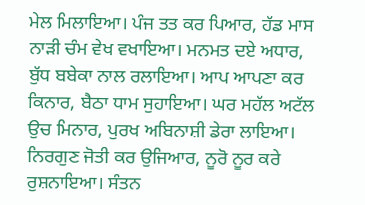ਮੇਲ ਮਿਲਾਇਆ। ਪੰਜ ਤਤ ਕਰ ਪਿਆਰ, ਹੱਡ ਮਾਸ ਨਾੜੀ ਚੰਮ ਵੇਖ ਵਖਾਇਆ। ਮਨਮਤ ਦਏ ਅਧਾਰ, ਬੁੱਧ ਬਬੇਕਾ ਨਾਲ ਰਲਾਇਆ। ਆਪ ਆਪਣਾ ਕਰ ਕਿਨਾਰ, ਬੈਠਾ ਧਾਮ ਸੁਹਾਇਆ। ਘਰ ਮਹੱਲ ਅਟੱਲ ਉਚ ਮਿਨਾਰ, ਪੁਰਖ ਅਬਿਨਾਸ਼ੀ ਡੇਰਾ ਲਾਇਆ। ਨਿਰਗੁਣ ਜੋਤੀ ਕਰ ਉਜਿਆਰ, ਨੂਰੋ ਨੂਰ ਕਰੇ ਰੁਸ਼ਨਾਇਆ। ਸੰਤਨ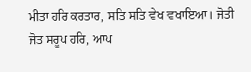ਮੀਤਾ ਹਰਿ ਕਰਤਾਰ, ਸਤਿ ਸਤਿ ਵੇਖ ਵਖਾਇਆ। ਜੋਤੀ ਜੋਤ ਸਰੂਪ ਹਰਿ, ਆਪ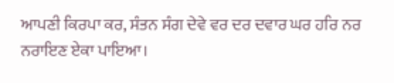ਆਪਣੀ ਕਿਰਪਾ ਕਰ, ਸੰਤਨ ਸੰਗ ਦੇਵੇ ਵਰ ਦਰ ਦਵਾਰ ਘਰ ਹਰਿ ਨਰ ਨਰਾਇਣ ਏਕਾ ਪਾਇਆ।